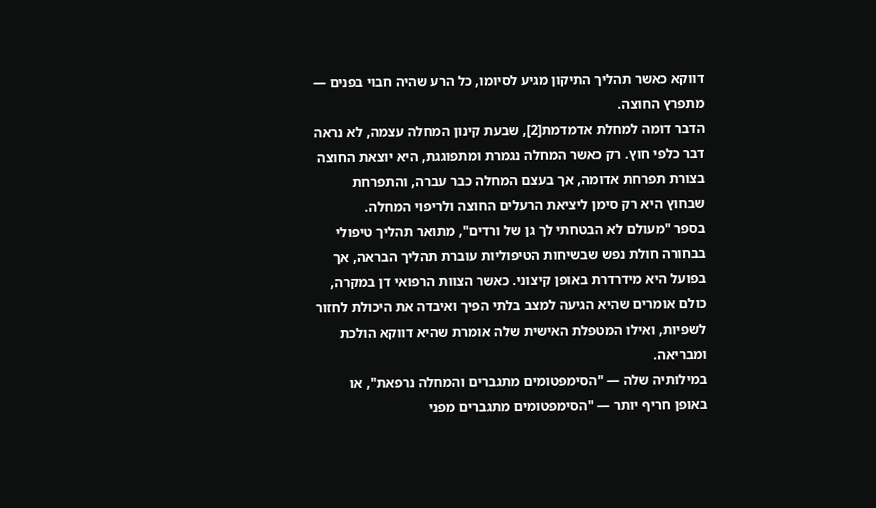דווקא כאשר תהליך התיקון מגיע לסיומו, כל הרע שהיה חבוי בפנים — מתפרץ החוצה.
הדבר דומה למחלת אדמדמת[2], שבעת קינון המחלה עצמה, לא נראה דבר כלפי חוץ. רק כאשר המחלה נגמרת ומתפוגגת, היא יוצאת החוצה בצורת תפרחת אדומה, אך בעצם המחלה כבר עברה, והתפרחת שבחוץ היא רק סימן ליציאת הרעלים החוצה ולריפוי המחלה.
בספר "מעולם לא הבטחתי לך גן של ורדים", מתואר תהליך טיפולי בבחורה חולת נפש שבשיחות הטיפוליות עוברת תהליך הבראה, אך בפועל היא מידרדרת באופן קיצוני. כאשר הצוות הרפואי דן במקרה, כולם אומרים שהיא הגיעה למצב בלתי הפיך ואיבדה את היכולת לחזור לשפיות, ואילו המטפלת האישית שלה אומרת שהיא דווקא הולכת ומבריאה.
במילותיה שלה — "הסימפטומים מתגברים והמחלה נרפאת", או באופן חריף יותר — "הסימפטומים מתגברים מפני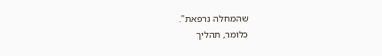שהמחלה נרפאת".
כלומר, תהליך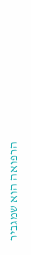הרפואה הוא שמגביר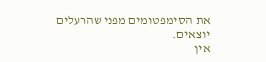את הסימפטומים מפני שהרעלים יוצאים.
אין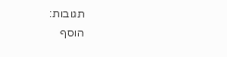תגובות:
הוסף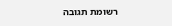רשומת תגובה